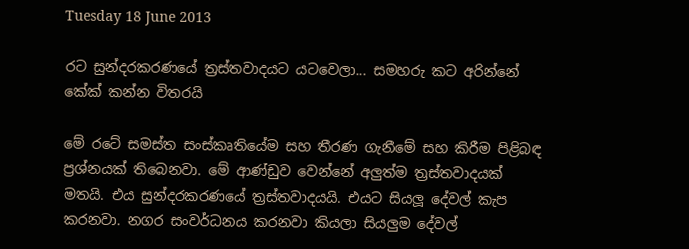Tuesday 18 June 2013

රට සුන්දරකරණයේ ත්‍රස්තවාදයට යටවෙලා... සමහරු කට අරින්නේ කේක් කන්න විතරයි

මේ රටේ සමස්ත සංස්කෘතියේම සහ තීරණ ගැනීමේ සහ කිරීම පිළිබඳ ප්‍රශ්නයක් තිබෙනවා. මේ ආණ්ඩුව වෙන්නේ අලුත්ම ත්‍රස්තවාදයක් මතයි. එය සුන්දරකරණයේ ත්‍රස්තවාදයයි. එයට සියලූ දේවල් කැප කරනවා. නගර සංවර්ධනය කරනවා කියලා සියලුම දේවල්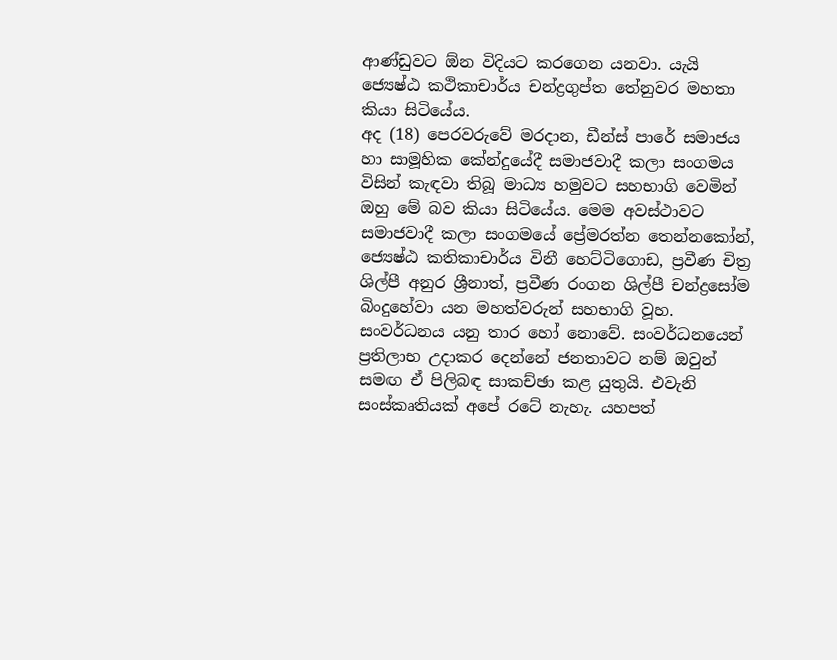ආණ්ඩුවට ඕන විදියට කරගෙන යනවා. යැයි ජ්‍යෙෂ්ඨ කථිකාචාර්ය චන්ද්‍රගුප්ත තේනුවර මහතා කියා සිටියේය.
අද (18) පෙරවරුවේ මරදාන, ඩීන්ස් පාරේ සමාජය හා සාමූහික කේන්දුයේදී සමාජවාදී කලා සංගමය විසින් කැඳවා තිබූ මාධ්‍ය හමුවට සහභාගි වෙමින් ඔහු මේ බව කියා සිටියේය. මෙම අවස්ථාවට සමාජවාදී කලා සංගමයේ ප්‍රේමරත්න තෙන්නකෝන්, ජ්‍යෙෂ්ඨ කතිකාචාර්ය විනී හෙට්ටිගොඩ, ප්‍රවීණ චිත්‍ර ශිල්පී අනුර ශ්‍රීනාත්, ප්‍රවීණ රංගන ශිල්පී චන්ද්‍රසෝම බිංදුහේවා යන මහත්වරුන් සහභාගි වූහ.
සංවර්ධනය යනු තාර හෝ නොවේ. සංවර්ධනයෙන් ප්‍රතිලාභ උදාකර දෙන්නේ ජනතාවට නම් ඔවුන් සමඟ ඒ පිලිබඳ සාකච්ඡා කළ යුතුයි. එවැනි සංස්කෘතියක් අපේ රටේ නැහැ. යහපත්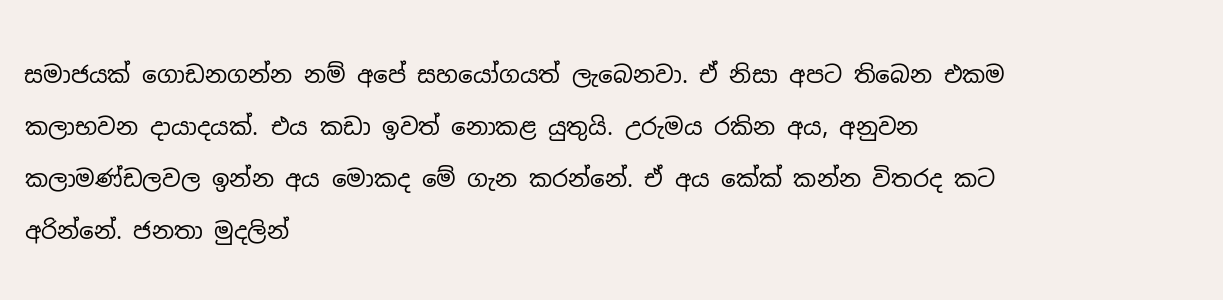සමාජයක් ගොඩනගන්න නම් අපේ සහයෝගයත් ලැබෙනවා. ඒ නිසා අපට තිබෙන එකම කලාභවන දායාදයක්. එය කඩා ඉවත් නොකළ යුතුයි. උරුමය රකින අය, අනුවන කලාමණ්ඩලවල ඉන්න අය මොකද මේ ගැන කරන්නේ. ඒ අය කේක් කන්න විතරද කට අරින්නේ. ජනතා මුදලින්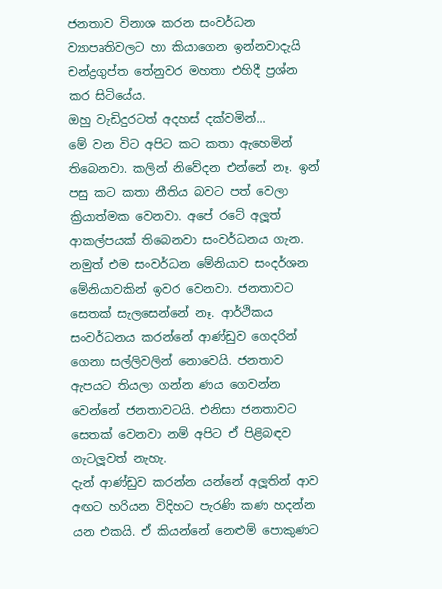ජනතාව විනාශ කරන සංවර්ධන ව්‍යාපෘතිවලට හා කියාගෙන ඉන්නවාදැයි චන්ද්‍රගුප්ත තේනුවර මහතා එහිදී ප්‍රශ්න කර සිටියේය.
ඔහු වැඩිදුරටත් අදහස් දක්වමින්...
මේ වන විට අපිට කට කතා ඇහෙමින් තිබෙනවා. කලින් නිවේදන එන්නේ නෑ. ඉන් පසු කට කතා නීතිය බවට පත් වෙලා ක්‍රියාත්මක වෙනවා. අපේ රටේ අලූත් ආකල්පයක් තිබෙනවා සංවර්ධනය ගැන. නමුත් එම සංවර්ධන මේනියාව සංදර්ශන මේනියාවකින් ඉවර වෙනවා. ජනතාවට සෙතක් සැලසෙන්නේ නෑ. ආර්ථිකය සංවර්ධනය කරන්නේ ආණ්ඩුව ගෙදරින් ගෙනා සල්ලිවලින් නොවෙයි. ජනතාව ඇපයට තියලා ගන්න ණය ගෙවන්න වෙන්නේ ජනතාවටයි. එනිසා ජනතාවට සෙතක් වෙනවා නම් අපිට ඒ පිළිබඳව ගැටලූවත් නැහැ.
දැන් ආණ්ඩුව කරන්න යන්නේ අලූතින් ආව අඟට හරියන විදිහට පැරණි කණ හදන්න යන එකයි. ඒ කියන්නේ නෙළුම් පොකුණට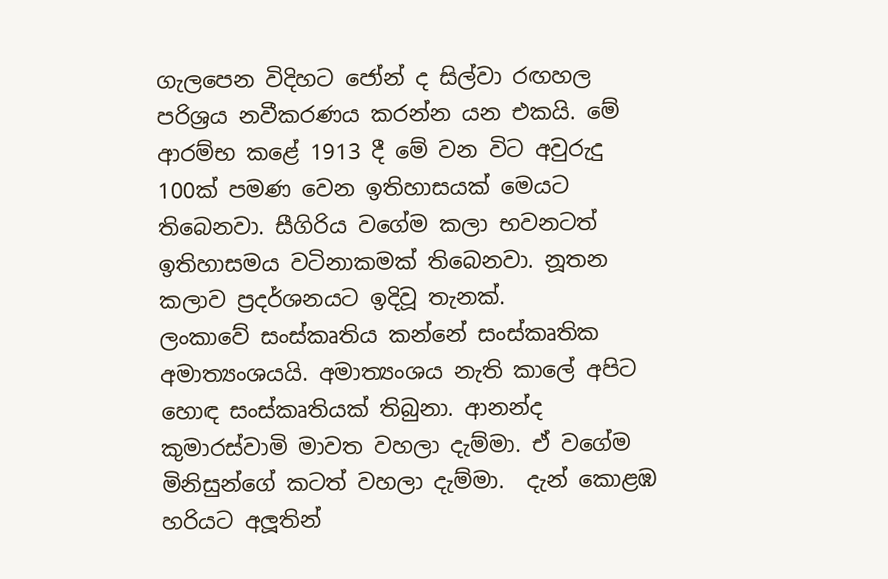ගැලපෙන විදිහට ජෝන් ද සිල්වා රඟහල පරිශ්‍රය නවීකරණය කරන්න යන එකයි. මේ ආරම්භ කළේ 1913 දී මේ වන විට අවුරුදු 100ක් පමණ වෙන ඉතිහාසයක් මෙයට තිබෙනවා. සීගිරිය වගේම කලා භවනටත් ඉතිහාසමය වටිනාකමක් තිබෙනවා. නූතන කලාව ප්‍රදර්ශනයට ඉදිවූ තැනක්.
ලංකාවේ සංස්කෘතිය කන්නේ සංස්කෘතික අමාත්‍යංශයයි. අමාත්‍යංශය නැති කාලේ අපිට හොඳ සංස්කෘතියක් තිබුනා. ආනන්ද කුමාරස්වාමි මාවත වහලා දැම්මා. ඒ වගේම මිනිසුන්ගේ කටත් වහලා දැම්මා.  දැන් කොළඹ හරියට අලූතින්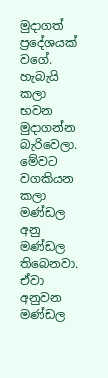මුදාගත් ප්‍රදේශයක් වගේ. හැබැයි කලා භවන මුදාගන්න බැරිවෙලා. මේවට වගකියන කලා මණ්ඩල අනු මණ්ඩල තිබෙනවා. ඒවා අනුවන මණ්ඩල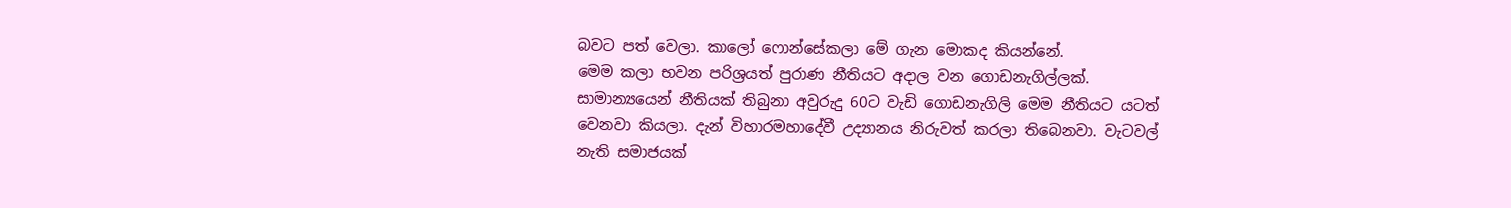බවට පත් වෙලා. කාලෝ ෆොන්සේකලා මේ ගැන මොකද කියන්නේ.
මෙම කලා භවන පරිශ්‍රයත් පුරාණ නීතියට අදාල වන ගොඩනැගිල්ලක්. සාමාන්‍යයෙන් නීතියක් තිබුනා අවුරුදු 60ට වැඩි ගොඩනැගිලි මෙම නීතියට යටත් වෙනවා කියලා. දැන් විහාරමහාදේවී උද්‍යානය නිරුවත් කරලා තිබෙනවා. වැටවල් නැති සමාජයක්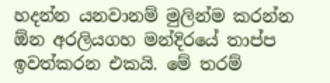හදන්න යනවානම් මුලින්ම කරන්න  ඕන අරලියගහ මන්දිරයේ තාප්ප ඉවත්කරන එකයි. මේ තරම්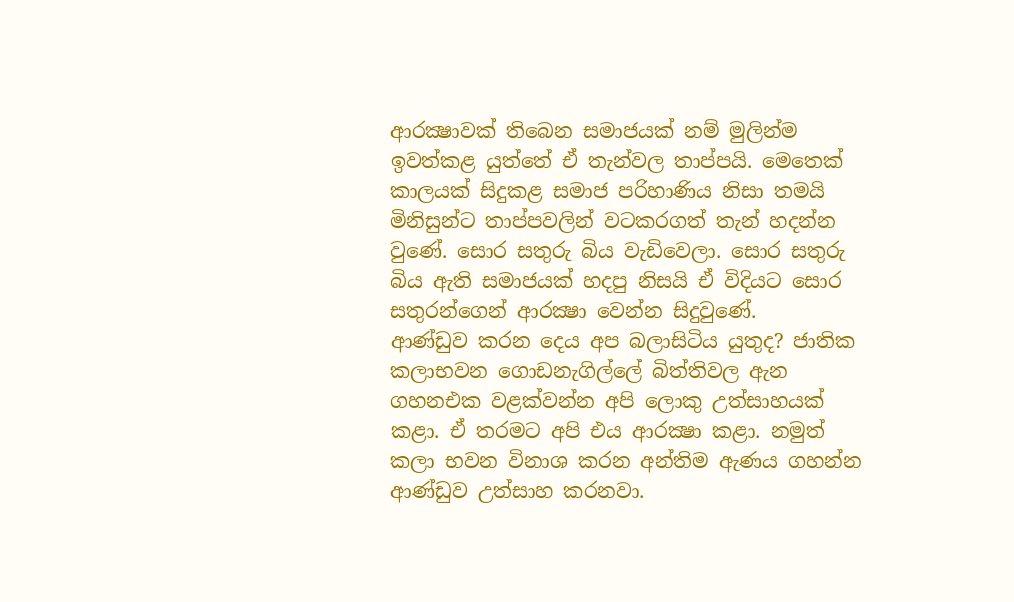ආරක්‍ෂාවක් තිබෙන සමාජයක් නම් මුලින්ම ඉවත්කළ යුත්තේ ඒ තැන්වල තාප්පයි. මෙතෙක් කාලයක් සිදුකළ සමාජ පරිහාණිය නිසා තමයි මිනිසුන්ට තාප්පවලින් වටකරගත් තැන් හදන්න වුණේ. සොර සතුරු බිය වැඩිවෙලා. සොර සතුරු බිය ඇති සමාජයක් හදපු නිසයි ඒ විදියට සොර සතුරන්ගෙන් ආරක්‍ෂා වෙන්න සිදුවුණේ.
ආණ්ඩුව කරන දෙය අප බලාසිටිය යුතුද? ජාතික කලාභවන ගොඩනැගිල්ලේ බිත්තිවල ඇන ගහනඑක වළක්වන්න අපි ලොකු උත්සාහයක් කළා. ඒ තරමට අපි එය ආරක්‍ෂා කළා. නමුත් කලා භවන විනාශ කරන අන්තිම ඇණය ගහන්න ආණ්ඩුව උත්සාහ කරනවා.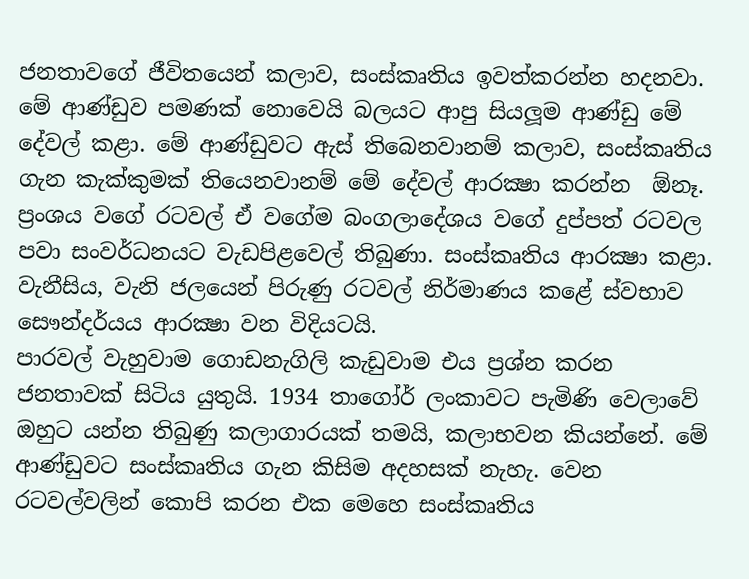ජනතාවගේ ජීවිතයෙන් කලාව, සංස්කෘතිය ඉවත්කරන්න හදනවා. මේ ආණ්ඩුව පමණක් නොවෙයි බලයට ආපු සියලූම ආණ්ඩු මේ දේවල් කළා. මේ ආණ්ඩුවට ඇස් තිබෙනවානම් කලාව, සංස්කෘතිය ගැන කැක්කුමක් තියෙනවානම් මේ දේවල් ආරක්‍ෂා කරන්න  ඕනෑ. ප්‍රංශය වගේ රටවල් ඒ වගේම බංගලාදේශය වගේ දුප්පත් රටවල පවා සංවර්ධනයට වැඩපිළවෙල් තිබුණා. සංස්කෘතිය ආරක්‍ෂා කළා. වැනීසිය, වැනි ජලයෙන් පිරුණු රටවල් නිර්මාණය කළේ ස්වභාව සෞන්දර්යය ආරක්‍ෂා වන විදියටයි.
පාරවල් වැහුවාම ගොඩනැගිලි කැඩුවාම එය ප්‍රශ්න කරන ජනතාවක් සිටිය යුතුයි. 1934 තාගෝර් ලංකාවට පැමිණි වෙලාවේ ඔහුට යන්න තිබුණු කලාගාරයක් තමයි, කලාභවන කියන්නේ. මේ ආණ්ඩුවට සංස්කෘතිය ගැන කිසිම අදහසක් නැහැ. වෙන රටවල්වලින් කොපි කරන එක මෙහෙ සංස්කෘතිය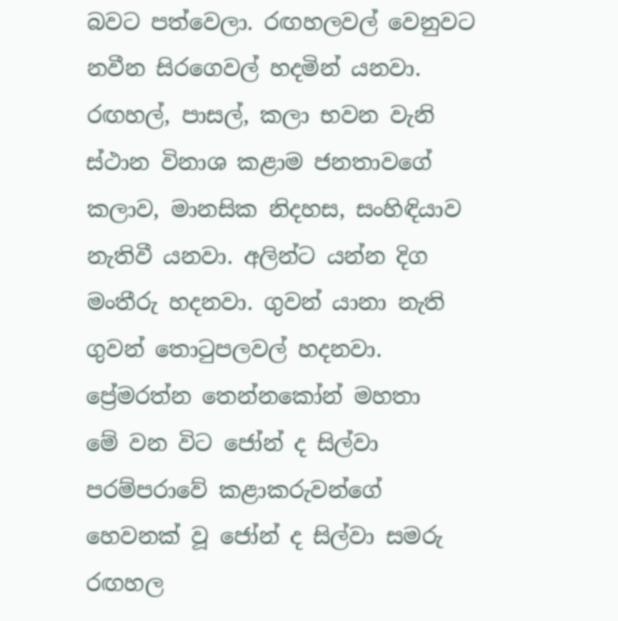බවට පත්වෙලා. රඟහලවල් වෙනුවට නවීන සිරගෙවල් හදමින් යනවා. රඟහල්, පාසල්, කලා භවන වැනි ස්ථාන විනාශ කළාම ජනතාවගේ කලාව, මානසික නිදහස, සංහිඳියාව නැතිවී යනවා. අලින්ට යන්න දිග මංතීරු හදනවා. ගුවන් යානා නැති ගුවන් තොටුපලවල් හදනවා.
ප්‍රේමරත්න තෙන්නකෝන් මහතා
මේ වන විට ජෝන් ද සිල්වා පරම්පරාවේ කළාකරුවන්ගේ හෙවනක් වූ ජෝන් ද සිල්වා සමරු රඟහල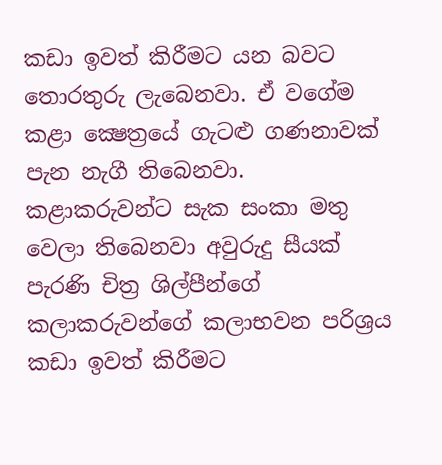කඩා ඉවත් කිරීමට යන බවට තොරතුරු ලැබෙනවා. ඒ වගේම කළා ක්‍ෂෙත්‍රයේ ගැටළු ගණනාවක් පැන නැගී තිබෙනවා. කළාකරුවන්ට සැක සංකා මතු වෙලා තිබෙනවා අවුරුදු සීයක් පැරණි චිත්‍ර ශිල්පීන්ගේ කලාකරුවන්ගේ කලාභවන පරිශ්‍රය කඩා ඉවත් කිරීමට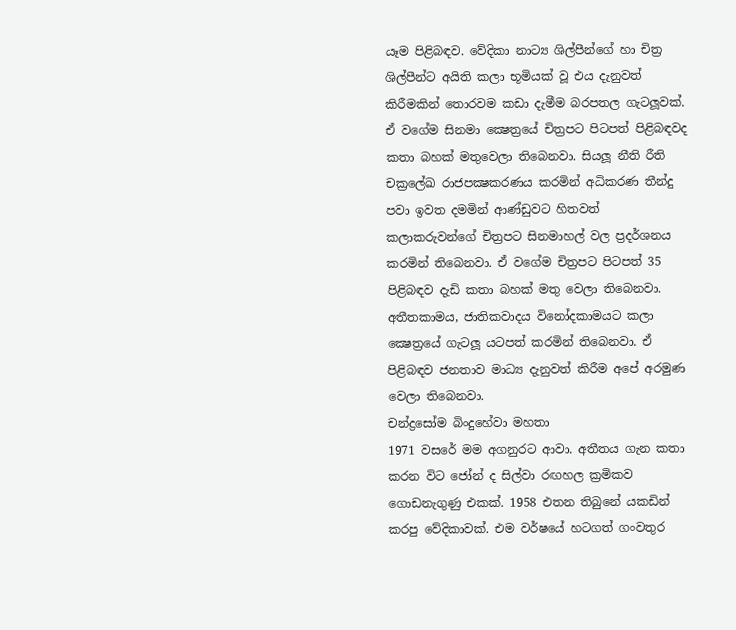යෑම පිළිබඳව. වේදිකා නාට්‍ය ශිල්පීන්ගේ හා චිත්‍ර ශිල්පීන්ට අයිති කලා භූමියක් වූ එය දැනුවත් කිරීමකින් තොරවම කඩා දැමීම බරපතල ගැටලූවක්.
ඒ වගේම සිනමා ක්‍ෂෙත්‍රයේ චිත්‍රපට පිටපත් පිළිබඳවද කතා බහක් මතුවෙලා තිබෙනවා. සියලූ නීති රීති චක්‍රලේඛ රාජපක්‍ෂකරණය කරමින් අධිකරණ තීන්දු පවා ඉවත දමමින් ආණ්ඩුවට හිතවත් කලාකරුවන්ගේ චිත්‍රපට සිනමාහල් වල ප්‍රදර්ශනය කරමින් තිබෙනවා. ඒ වගේම චිත්‍රපට පිටපත් 35 පිළිබඳව දැඩි කතා බහක් මතු වෙලා තිබෙනවා. අතීතකාමය, ජාතිකවාදය විනෝදකාමයට කලා ක්‍ෂෙත්‍රයේ ගැටලූ යටපත් කරමින් තිබෙනවා. ඒ පිළිබඳව ජනතාව මාධ්‍ය දැනුවත් කිරීම අපේ අරමුණ වෙලා තිබෙනවා.
චන්ද්‍රසෝම බිංදුහේවා මහතා
1971 වසරේ මම අගනුරට ආවා. අතීතය ගැන කතා කරන විට ජෝන් ද සිල්වා රඟහල ක්‍රමිකව ගොඩනැගුණු එකක්. 1958 එතන තිබුනේ යකඩින් කරපු වේදිකාවක්. එම වර්ෂයේ හටගත් ගංවතුර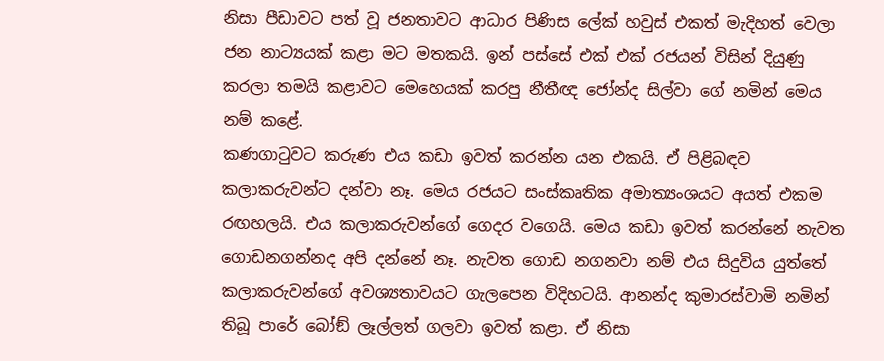නිසා පීඩාවට පත් වූ ජනතාවට ආධාර පිණිස ලේක් හවුස් එකත් මැදිහත් වෙලා ජන නාට්‍යයක් කළා මට මතකයි. ඉන් පස්සේ එක් එක් රජයන් විසින් දියුණු කරලා තමයි කළාවට මෙහෙයක් කරපු නීතීඥ ජෝන්ද සිල්වා ගේ නමින් මෙය නම් කළේ.
කණගාටුවට කරුණ එය කඩා ඉවත් කරන්න යන එකයි. ඒ පිළිබඳව කලාකරුවන්ට දන්වා නෑ. මෙය රජයට සංස්කෘතික අමාත්‍යංශයට අයත් එකම රඟහලයි. එය කලාකරුවන්ගේ ගෙදර වගෙයි. මෙය කඩා ඉවත් කරන්නේ නැවත ගොඩනගන්නද අපි දන්නේ නෑ. නැවත ගොඩ නගනවා නම් එය සිදුවිය යුත්තේ කලාකරුවන්ගේ අවශ්‍යතාවයට ගැලපෙන විදිහටයි. ආනන්ද කුමාරස්වාමි නමින් තිබූ පාරේ බෝඞ් ලෑල්ලත් ගලවා ඉවත් කළා. ඒ නිසා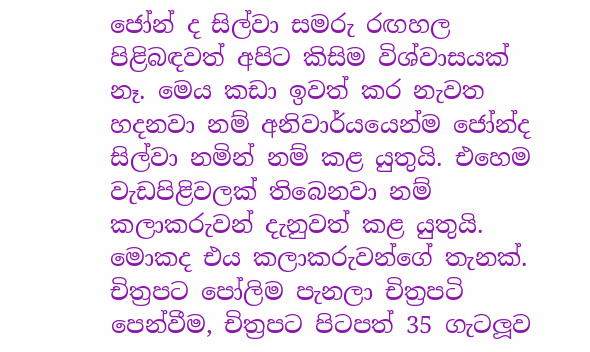ජෝන් ද සිල්වා සමරු රඟහල පිළිබඳවත් අපිට කිසිම විශ්වාසයක් නෑ. මෙය කඩා ඉවත් කර නැවත හදනවා නම් අනිවාර්යයෙන්ම ජෝන්ද සිල්වා නමින් නම් කළ යුතුයි. එහෙම වැඩපිළිවලක් තිබෙනවා නම් කලාකරුවන් දැනුවත් කළ යුතුයි. මොකද එය කලාකරුවන්ගේ තැනක්.
චිත්‍රපට පෝලිම පැනලා චිත්‍රපටි පෙන්වීම, චිත්‍රපට පිටපත් 35 ගැටලූව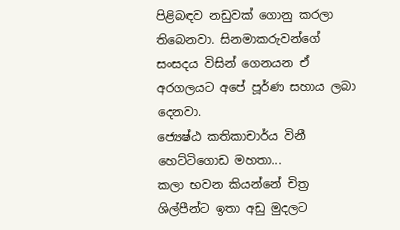පිළිබඳව නඩුවක් ගොනු කරලා තිබෙනවා. සිනමාකරුවන්ගේ සංසදය විසින් ගෙනයන ඒ අරගලයට අපේ පූර්ණ සහාය ලබා දෙනවා.
ජ්‍යෙෂ්ඨ කතිකාචාර්ය විනී හෙට්ටිගොඩ මහතා...
කලා භවන කියන්නේ චිත්‍ර ශිල්පීන්ට ඉතා අඩු මුදලට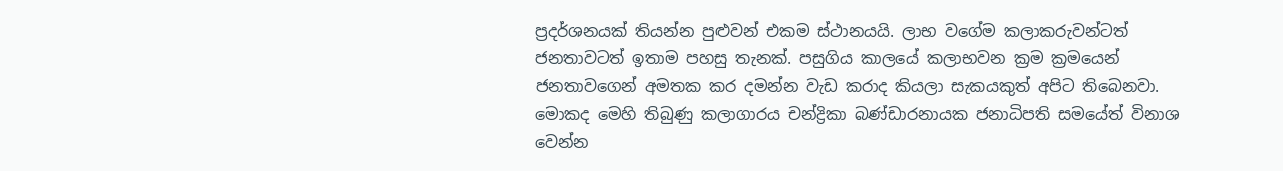ප්‍රදර්ශනයක් තියන්න පුළුවන් එකම ස්ථානයයි. ලාභ වගේම කලාකරුවන්ටත් ජනතාවටත් ඉතාම පහසු තැනක්. පසුගිය කාලයේ කලාභවන ක්‍රම ක්‍රමයෙන් ජනතාවගෙන් අමතක කර දමන්න වැඩ කරාද කියලා සැකයකුත් අපිට තිබෙනවා. මොකද මෙහි තිබුණු කලාගාරය චන්ද්‍රිකා බණ්ඩාරනායක ජනාධිපති සමයේත් විනාශ වෙන්න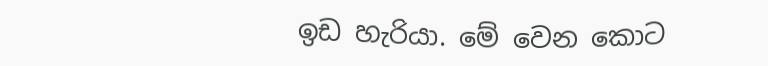ඉඩ හැරියා. මේ වෙන කොට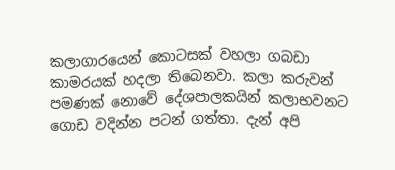කලාගාරයෙන් කොටසක් වහලා ගබඩා කාමරයක් හදලා තිබෙනවා. කලා කරුවන් පමණක් නොවේ දේශපාලකයින් කලාභවනට ගොඩ වදින්න පටන් ගත්තා. දැන් අපි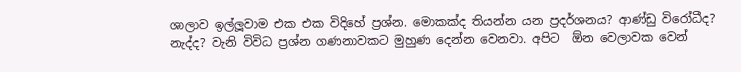ශාලාව ඉල්ලූවාම එක එක විදිහේ ප්‍රශ්න. මොකක්ද තියන්න යන ප්‍රදර්ශනය? ආණ්ඩු විරෝධීද? නැද්ද? වැනි විවිධ ප්‍රශ්න ගණනාවකට මුහුණ දෙන්න වෙනවා. අපිට  ඕන වෙලාවක වෙන්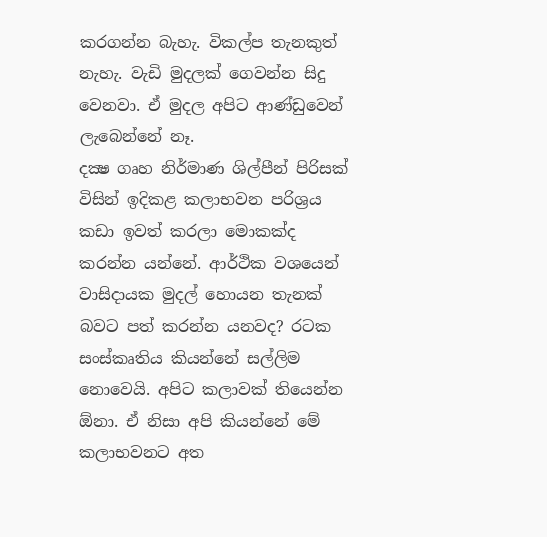කරගන්න බැහැ. විකල්ප තැනකුත් නැහැ. වැඩි මුදලක් ගෙවන්න සිදු වෙනවා. ඒ මුදල අපිට ආණ්ඩුවෙන් ලැබෙන්නේ නෑ.
දක්‍ෂ ගෘහ නිර්මාණ ශිල්පීන් පිරිසක් විසින් ඉදිකළ කලාභවන පරිශ්‍රය කඩා ඉවත් කරලා මොකක්ද කරන්න යන්නේ. ආර්ථික වශයෙන් වාසිදායක මුදල් හොයන තැනක් බවට පත් කරන්න යනවද? රටක සංස්කෘතිය කියන්නේ සල්ලිම නොවෙයි. අපිට කලාවක් තියෙන්න  ඕනා. ඒ නිසා අපි කියන්නේ මේ කලාභවනට අත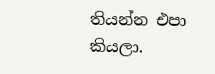තියන්න එපා කියලා.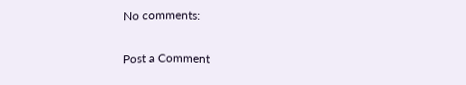No comments:

Post a Comment